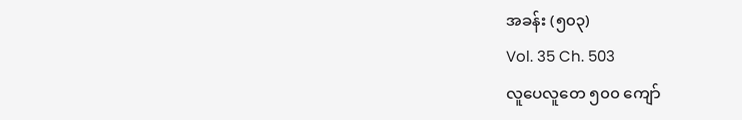အခန်း (၅၀၃)
Vol. 35 Ch. 503
လူပေလူတေ ၅၀၀ ကျော်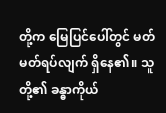တို့က မြေပြင်ပေါ်တွင် မတ်မတ်ရပ်လျက် ရှိနေ၏။ သူတို့၏ ခန္ဓာကိုယ်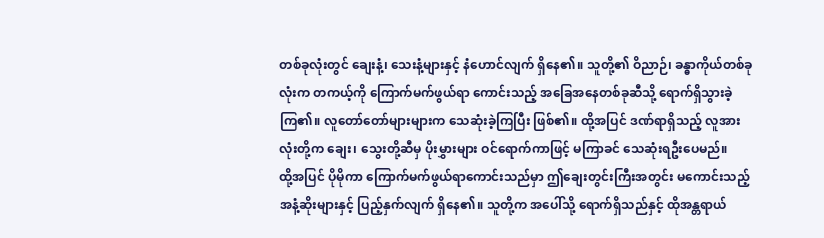တစ်ခုလုံးတွင် ချေးနံ့၊ သေးနံ့များနှင့် နံဟောင်လျက် ရှိနေ၏။ သူတို့၏ ဝိညာဉ်၊ ခန္ဓာကိုယ်တစ်ခုလုံးက တကယ့်ကို ကြောက်မက်ဖွယ်ရာ ကောင်းသည့် အခြေအနေတစ်ခုဆီသို့ ရောက်ရှိသွားခဲ့ကြ၏။ လူတော်တော်များများက သေဆုံးခဲ့ကြပြီး ဖြစ်၏။ ထို့အပြင် ဒဏ်ရာရှိသည့် လူအားလုံးတို့က ချေး၊ သွေးတို့ဆီမှ ပိုးမွှားများ ဝင်ရောက်ကာဖြင့် မကြာခင် သေဆုံးရဦးပေမည်။
ထို့အပြင် ပိုမိုကာ ကြောက်မက်ဖွယ်ရာကောင်းသည်မှာ ဤချေးတွင်းကြီးအတွင်း မကောင်းသည့် အနံ့ဆိုးများနှင့် ပြည့်နှက်လျက် ရှိနေ၏။ သူတို့က အပေါ်သို့ ရောက်ရှိသည်နှင့် ထိုအန္တရာယ်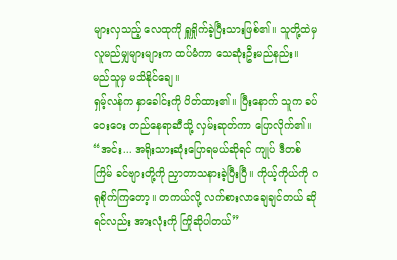များလှသည့် လေထုကို ရှူရှိုက်ခဲ့ပြီးသားဖြစ်၏။ သူတို့ထဲမှ လူမည်မျှများများက ထပ်မံကာ သေဆုံးဦးမည်နည်း။ မည်သူမှ မသိနိုင်ချေ။
ရှမ့်လန်က နှာခေါင်းကို ပိတ်ထား၏။ ပြီးနောက် သူက ခပ်ဝေးဝေး တည်နေရာဆီသို့ လှမ်းဆုတ်ကာ ပြောလိုက်၏။ “အင်း... အရိုးသားဆုံးပြောရမယ်ဆိုရင် ကျုပ် ဒီတစ်ကြိမ် ခင်ဗျားတို့ကို ညှာတာသနားခဲ့ပြီးပြီ။ ကိုယ့်ကိုယ်ကို ဂရုစိုက်ကြတော့။ တကယ်လို့ လက်စားလာချေချင်တယ် ဆိုရင်လည်း အားလုံးကို ကြိုဆိုပါတယ်”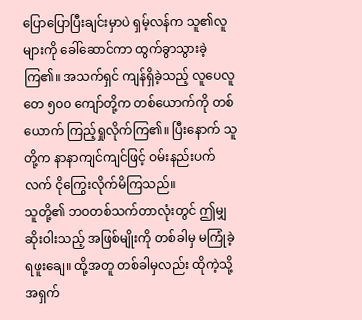ပြောပြောပြီးချင်းမှာပဲ ရှမ့်လန်က သူ၏လူများကို ခေါ်ဆောင်ကာ ထွက်ခွာသွားခဲ့ကြ၏။ အသက်ရှင် ကျန်ရှိခဲ့သည့် လူပေလူတေ ၅၀၀ ကျော်တို့က တစ်ယောက်ကို တစ်ယောက် ကြည့်ရှုလိုက်ကြ၏။ ပြီးနောက် သူတို့က နာနာကျင်ကျင်ဖြင့် ဝမ်းနည်းပက်လက် ငိုကြွေးလိုက်မိကြသည်။
သူတို့၏ ဘဝတစ်သက်တာလုံးတွင် ဤမျှဆိုးဝါးသည့် အဖြစ်မျိုးကို တစ်ခါမှ မကြုံခဲ့ရဖူးချေ။ ထို့အတူ တစ်ခါမှလည်း ထိုကဲ့သို့ အရှက်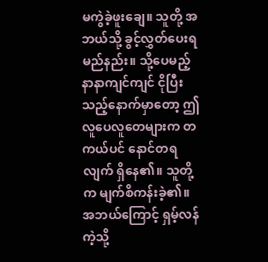မကွဲခဲ့ဖူးချေ။ သူတို့ အဘယ်သို့ ခွင့်လွှတ်ပေးရမည်နည်း။ သို့ပေမည့် နာနာကျင်ကျင် ငိုပြီးသည့်နောက်မှာတော့ ဤလူပေလူတေများက တကယ်ပင် နောင်တရလျက် ရှိနေ၏။ သူတို့က မျက်စိကန်းခဲ့၏။ အဘယ်ကြောင့် ရှမ့်လန်ကဲ့သို့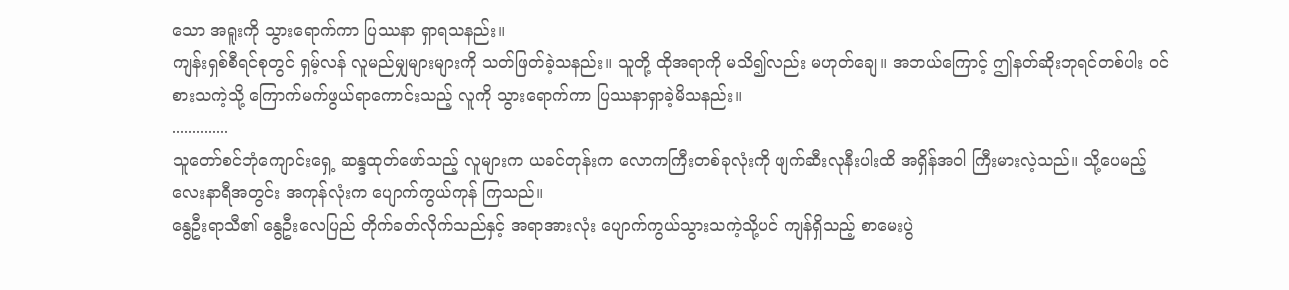သော အရူးကို သွားရောက်ကာ ပြဿနာ ရှာရသနည်း။
ကျန်းရှစ်စီရင်စုတွင် ရှမ့်လန် လူမည်မျှများများကို သတ်ဖြတ်ခဲ့သနည်း။ သူတို့ ထိုအရာကို မသိ၍လည်း မဟုတ်ချေ။ အဘယ်ကြောင့် ဤနတ်ဆိုးဘုရင်တစ်ပါး ဝင်စားသကဲ့သို့ ကြောက်မက်ဖွယ်ရာကောင်းသည့် လူကို သွားရောက်ကာ ပြဿနာရှာခဲ့မိသနည်း။
..............
သူတော်စင်ဘုံကျောင်းရှေ့ ဆန္ဒထုတ်ဖော်သည့် လူများက ယခင်တုန်းက လောကကြီးတစ်ခုလုံးကို ဖျက်ဆီးလုနီးပါးထိ အရှိန်အဝါ ကြီးမားလဲ့သည်။ သို့ပေမည့် လေးနာရီအတွင်း အကုန်လုံးက ပျောက်ကွယ်ကုန် ကြသည်။
နွေဦးရာသီ၏ နွေဦးလေပြည် တိုက်ခတ်လိုက်သည်နှင့် အရာအားလုံး ပျောက်ကွယ်သွားသကဲ့သို့ပင် ကျန်ရှိသည့် စာမေးပွဲ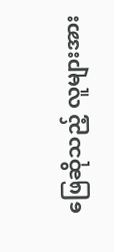ဖြေဆိုသည့် လူများအား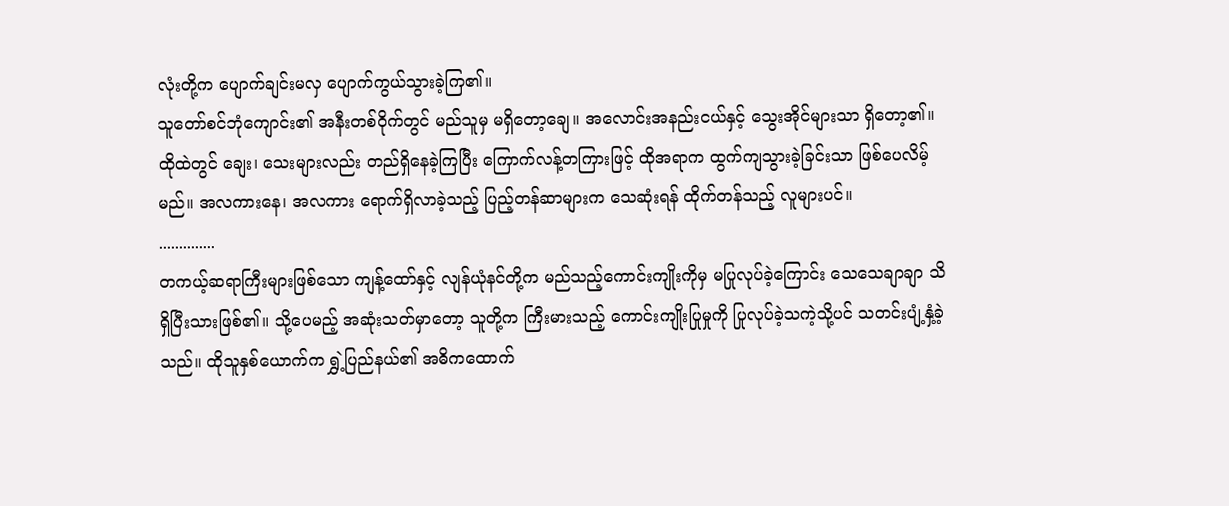လုံးတို့က ပျောက်ချင်းမလှ ပျောက်ကွယ်သွားခဲ့ကြ၏။
သူတော်စင်ဘုံကျောင်း၏ အနီးတစ်ဝိုက်တွင် မည်သူမှ မရှိတော့ချေ။ အလောင်းအနည်းငယ်နှင့် သွေးအိုင်များသာ ရှိတော့၏။ ထိုထဲတွင် ချေး၊ သေးများလည်း တည်ရှိနေခဲ့ကြပြီး ကြောက်လန့်တကြားဖြင့် ထိုအရာက ထွက်ကျသွားခဲ့ခြင်းသာ ဖြစ်ပေလိမ့်မည်။ အလကားနေ၊ အလကား ရောက်ရှိလာခဲ့သည့် ပြည့်တန်ဆာများက သေဆုံးရန် ထိုက်တန်သည့် လူများပင်။
..............
တကယ့်ဆရာကြီးများဖြစ်သော ကျန့်ထော်နှင့် လျန်ယုံနင်တို့က မည်သည့်ကောင်းကျိုးကိုမှ မပြုလုပ်ခဲ့ကြောင်း သေသေချာချာ သိရှိပြီးသားဖြစ်၏။ သို့ပေမည့် အဆုံးသတ်မှာတော့ သူတို့က ကြီးမားသည့် ကောင်းကျိုးပြုမှုကို ပြုလုပ်ခဲ့သကဲ့သို့ပင် သတင်းပျံ့နှံ့ခဲ့သည်။ ထိုသူနှစ်ယောက်က ရွှဲ့ပြည်နယ်၏ အဓိကထောက်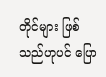တိုင်များ ဖြစ်သည်ဟုပင် ပြော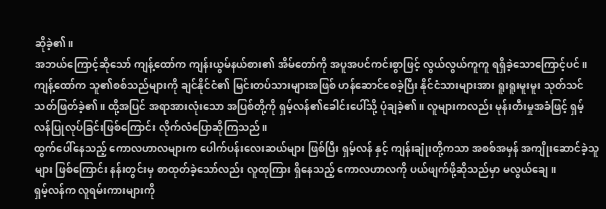ဆိုခဲ့၏။
အဘယ်ကြောင့်ဆိုသော် ကျန့်ထော်က ကျန်းယွမ်နယ်စား၏ အိမ်တော်ကို အပူအပင်ကင်းစွာဖြင့် လွယ်လွယ်ကူကူ ရရှိခဲ့သောကြောင့်ပင်။
ကျန့်ထော်က သူ၏စစ်သည်များကို ချင်နိုင်ငံ၏ မြင်းတပ်သားများအဖြစ် ဟန်ဆောင်စေခဲ့ပြီး နိုင်ငံသားများအား ရူးရူးမူးမူး သုတ်သင် သတ်ဖြတ်ခဲ့၏။ ထို့အပြင် အရာအားလုံးသော အပြစ်တို့ကို ရှမ့်လန်၏ခေါင်းပေါ်သို့ ပုံချခဲ့၏။ လူများကလည်း မုန်းတီးမှုအခံဖြင့် ရှမ့်လန်ပြုလုပ်ခြင်းဖြစ်ကြောင်း လိုက်လံပြောဆိုကြသည်။
ထွက်ပေါ်နေသည့် ကောလဟာလများက ပေါက်ပန်းလေးဆယ်များ ဖြစ်ပြီး ရှမ့်လန် နှင့် ကျန်းချုံးတို့ကသာ အစစ်အမှန် အကျိုးဆောင်ခဲ့သူများ ဖြစ်ကြောင်း နန်းတွင်းမှ စာထုတ်ခဲ့သော်လည်း လူထုကြား ရှိနေသည့် ကောလဟာလကို ပယ်ဖျက်ဖို့ဆိုသည်မှာ မလွယ်ချေ။
ရှမ့်လန်က လူရမ်းကားများကို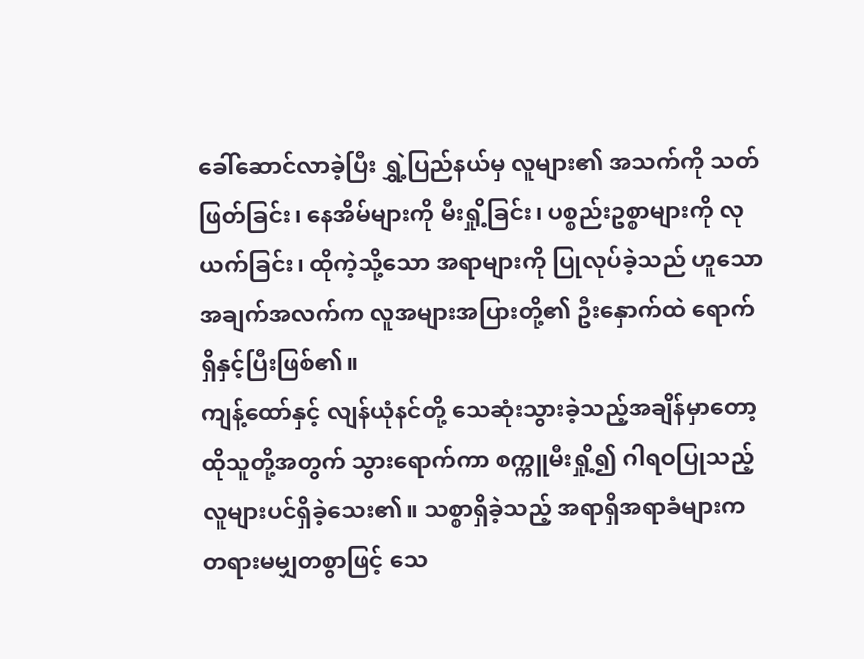ခေါ်ဆောင်လာခဲ့ပြီး ရွှဲ့ပြည်နယ်မှ လူများ၏ အသက်ကို သတ်ဖြတ်ခြင်း၊ နေအိမ်များကို မီးရှို့ခြင်း၊ ပစ္စည်းဥစ္စာများကို လုယက်ခြင်း၊ ထိုကဲ့သို့သော အရာများကို ပြုလုပ်ခဲ့သည် ဟူသော အချက်အလက်က လူအများအပြားတို့၏ ဦးနှောက်ထဲ ရောက်ရှိနှင့်ပြီးဖြစ်၏။
ကျန့်ထော်နှင့် လျန်ယုံနင်တို့ သေဆုံးသွားခဲ့သည့်အချိန်မှာတော့ ထိုသူတို့အတွက် သွားရောက်ကာ စက္ကူမီးရှို့၍ ဂါရဝပြုသည့် လူများပင်ရှိခဲ့သေး၏။ သစ္စာရှိခဲ့သည့် အရာရှိအရာခံများက တရားမမျှတစွာဖြင့် သေ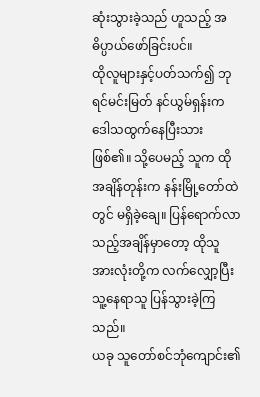ဆုံးသွားခဲ့သည် ဟူသည့် အဓိပ္ပာယ်ဖော်ခြင်းပင်။
ထိုလူများနှင့်ပတ်သက်၍ ဘုရင်မင်းမြတ် နင်ယွမ်ရှန်းက ဒေါသထွက်နေပြီးသားဖြစ်၏။ သို့ပေမည့် သူက ထိုအချိန်တုန်းက နန်းမြို့တော်ထဲတွင် မရှိခဲ့ချေ။ ပြန်ရောက်လာသည့်အချိန်မှာတော့ ထိုသူအားလုံးတို့က လက်လျှော့ပြီး သူ့နေရာသူ ပြန်သွားခဲ့ကြသည်။
ယခု သူတော်စင်ဘုံကျောင်း၏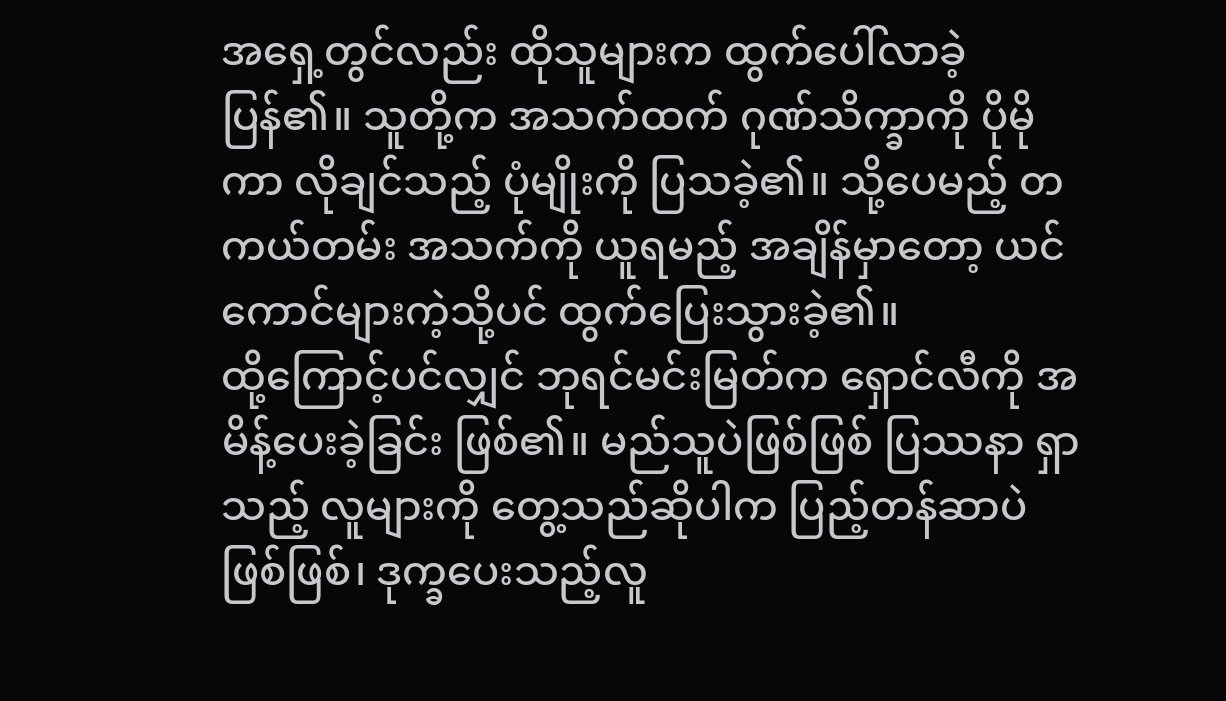အရှေ့တွင်လည်း ထိုသူများက ထွက်ပေါ်လာခဲ့ပြန်၏။ သူတို့က အသက်ထက် ဂုဏ်သိက္ခာကို ပိုမိုကာ လိုချင်သည့် ပုံမျိုးကို ပြသခဲ့၏။ သို့ပေမည့် တကယ်တမ်း အသက်ကို ယူရမည့် အချိန်မှာတော့ ယင်ကောင်များကဲ့သို့ပင် ထွက်ပြေးသွားခဲ့၏။
ထို့ကြောင့်ပင်လျှင် ဘုရင်မင်းမြတ်က ရှောင်လီကို အမိန့်ပေးခဲ့ခြင်း ဖြစ်၏။ မည်သူပဲဖြစ်ဖြစ် ပြဿနာ ရှာသည့် လူများကို တွေ့သည်ဆိုပါက ပြည့်တန်ဆာပဲဖြစ်ဖြစ်၊ ဒုက္ခပေးသည့်လူ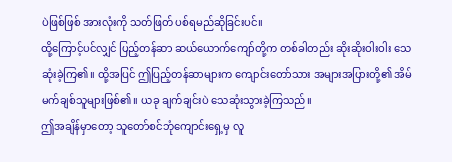ပဲဖြစ်ဖြစ် အားလုံးကို သတ်ဖြတ် ပစ်ရမည်ဆိုခြင်းပင်။
ထို့ကြောင့်ပင်လျှင် ပြည့်တန်ဆာ ဆယ်ယောက်ကျော်တို့က တစ်ခါတည်း ဆိုးဆိုးဝါးဝါး သေဆုံးခဲ့ကြ၏။ ထို့အပြင် ဤပြည့်တန်ဆာများက ကျောင်းတော်သား အများအပြားတို့၏ အိမ်မက်ချစ်သူများဖြစ်၏။ ယခု ချက်ချင်းပဲ သေဆုံးသွားခဲ့ကြသည်။
ဤအချိန်မှာတော့ သူတော်စင်ဘုံကျောင်းရှေ့မှ လူ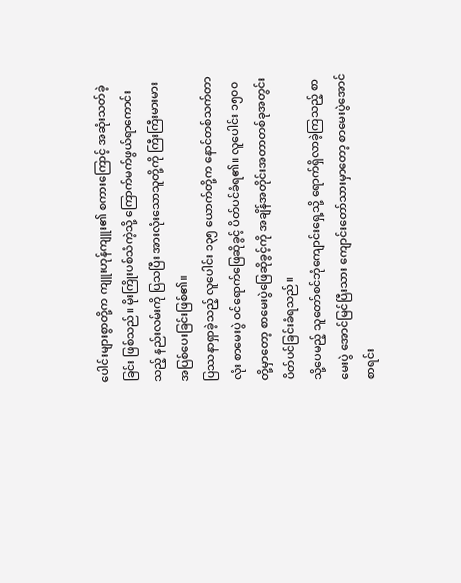ပေါင်းများစွာတို့က ကျူးဟုန်ကျူး၏ စကားကြောင့် အဆုံးသတ်ခဲ့ခြင်း ဖြစ်သည်။ မိုးကြိုးပစ်သံကဲ့သို့ ကြောက်မက်ဖွယ်ရာကောင်းသည့် နည်းလမ်းကို ပြသပြီး အားလုံးသောသူတို့ကို ကြီးကြီးမားမား အပြစ်ပေးခြင်းဖြစ်၏။
ပြဿနာရှာခဲ့သည့် လူပေါင်း ၁၃၅ ယောက်တို့က နောင်တစ်သက်တာလုံး စာမေးပွဲ ဝင်ရောက်ဖြေဆိုခွင့် ပိတ်ပင်ခံရ၏။ လူပေါင်း ၁၅၀၀ တို့မှာတော့ စာမေးပွဲဖြေဆိုခွင့်ကို အချိန်အတိုင်းအတာတစ်ခုအတွင်း ပိတ်ပင်ခြင်းခံရသည်။
သို့ပေမည့် သူတော်စင်ဘုံကျောင်းရှေ့သို့ ရောက်ရှိလာခဲ့ကြသည့် စာမေးပွဲ အောင်မြင်ပြီးသား ကျောင်းတော်သားမှာတော့ စာမေးပွဲအောင်စာရင်း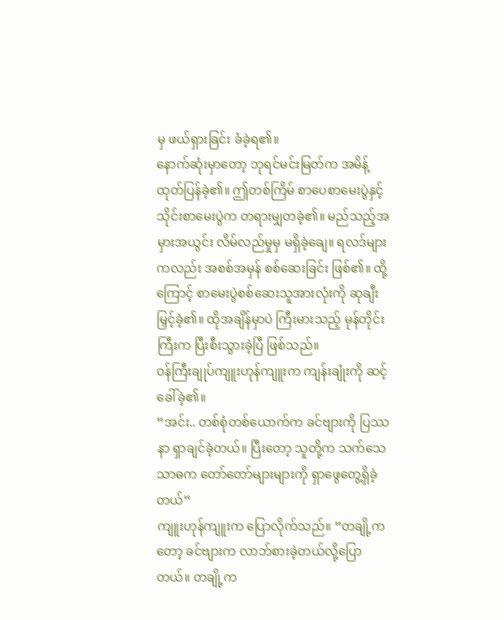မှ ဖယ်ရှားခြင်း ခံခဲ့ရ၏။
နောက်ဆုံးမှာတော့ ဘုရင်မင်းမြတ်က အမိန့်ထုတ်ပြန်ခဲ့၏။ ဤတစ်ကြိမ် စာပေစာမေးပွဲနှင့် သိုင်းစာမေးပွဲက တရားမျှတခဲ့၏။ မည်သည့်အမှားအယွင်း လိမ်လည်မှုမှ မရှိခဲ့ချေ။ ရလဒ်များကလည်း အစစ်အမှန် စစ်ဆေးခြင်း ဖြစ်၏။ ထို့ကြောင့် စာမေးပွဲစစ်ဆေးသူအားလုံးကို ဆုချီးမြှင့်ခဲ့၏။ ထိုအချိန်မှာပဲ ကြီးမားသည့် မုန်တိုင်းကြီးက ပြီးစီးသွားခဲ့ပြီ ဖြစ်သည်။
ဝန်ကြီးချုပ်ကျူးဟုန်ကျူးက ကျန်းချုံးကို ဆင့်ခေါ်ခဲ့၏။
“အင်း.. တစ်စုံတစ်ယောက်က ခင်ဗျားကို ပြဿနာ ရှာချင်ခဲ့တယ်။ ပြီးတော့ သူတို့က သက်သေသာဓက တော်တော်များများကို ရှာဖွေတွေ့ရှိခဲ့တယ်”
ကျူးဟုန်ကျူးက ပြောလိုက်သည်။ “တချို့ကတော့ ခင်ဗျားက လာဘ်စားခဲ့တယ်လို့ပြောတယ်။ တချို့က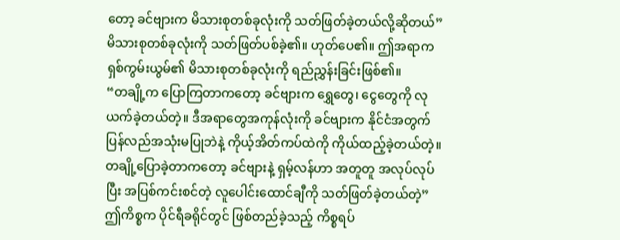တော့ ခင်ဗျားက မိသားစုတစ်ခုလုံးကို သတ်ဖြတ်ခဲ့တယ်လို့ဆိုတယ်”
မိသားစုတစ်ခုလုံးကို သတ်ဖြတ်ပစ်ခဲ့၏။ ဟုတ်ပေ၏။ ဤအရာက ရှစ်ကွမ်းယွမ်၏ မိသားစုတစ်ခုလုံးကို ရည်ညွှန်းခြင်းဖြစ်၏။
“တချို့က ပြောကြတာကတော့ ခင်ဗျားက ရွှေတွေ၊ ငွေတွေကို လုယက်ခဲ့တယ်တဲ့။ ဒီအရာတွေအကုန်လုံးကို ခင်ဗျားက နိုင်ငံအတွက် ပြန်လည်အသုံးမပြုဘဲနဲ့ ကိုယ့်အိတ်ကပ်ထဲကို ကိုယ်ထည့်ခဲ့တယ်တဲ့။ တချို့ပြောခဲ့တာကတော့ ခင်ဗျားနဲ့ ရှမ့်လန်ဟာ အတူတူ အလုပ်လုပ်ပြီး အပြစ်ကင်းစင်တဲ့ လူပေါင်းထောင်ချီကို သတ်ဖြတ်ခဲ့တယ်တဲ့”
ဤကိစ္စက ပိုင်ရီခရိုင်တွင် ဖြစ်တည်ခဲ့သည့် ကိစ္စရပ်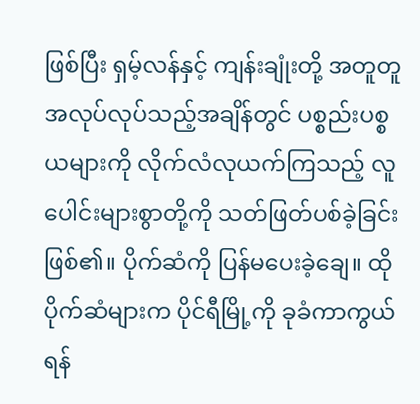ဖြစ်ပြီး ရှမ့်လန်နှင့် ကျန်းချုံးတို့ အတူတူ အလုပ်လုပ်သည့်အချိန်တွင် ပစ္စည်းပစ္စယများကို လိုက်လံလုယက်ကြသည့် လူပေါင်းများစွာတို့ကို သတ်ဖြတ်ပစ်ခဲ့ခြင်း ဖြစ်၏။ ပိုက်ဆံကို ပြန်မပေးခဲ့ချေ။ ထိုပိုက်ဆံများက ပိုင်ရီမြို့ကို ခုခံကာကွယ်ရန်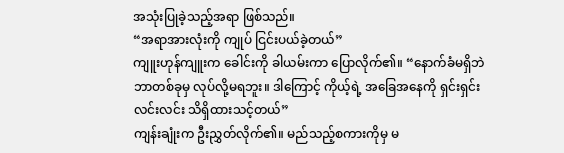အသုံးပြုခဲ့သည့်အရာ ဖြစ်သည်။
“အရာအားလုံးကို ကျုပ် ငြင်းပယ်ခဲ့တယ်”
ကျူးဟုန်ကျူးက ခေါင်းကို ခါယမ်းကာ ပြောလိုက်၏။ “နောက်ခံမရှိဘဲ ဘာတစ်ခုမှ လုပ်လို့မရဘူး။ ဒါကြောင့် ကိုယ့်ရဲ့ အခြေအနေကို ရှင်းရှင်းလင်းလင်း သိရှိထားသင့်တယ်”
ကျန်းချုံးက ဦးညွှတ်လိုက်၏။ မည်သည့်စကားကိုမှ မ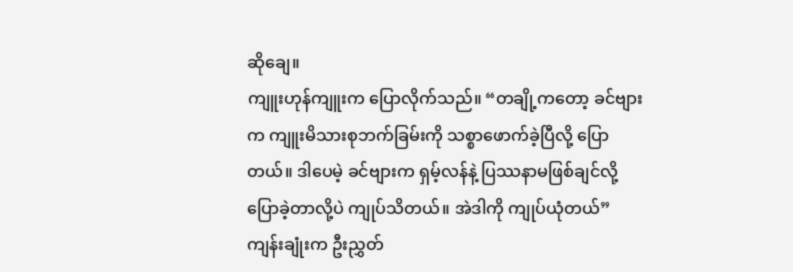ဆိုချေ။
ကျူးဟုန်ကျူးက ပြောလိုက်သည်။ “တချို့ကတော့ ခင်ဗျားက ကျူးမိသားစုဘက်ခြမ်းကို သစ္စာဖောက်ခဲ့ပြီလို့ ပြောတယ်။ ဒါပေမဲ့ ခင်ဗျားက ရှမ့်လန်နဲ့ ပြဿနာမဖြစ်ချင်လို့ ပြောခဲ့တာလို့ပဲ ကျုပ်သိတယ်။ အဲဒါကို ကျုပ်ယုံတယ်”
ကျန်းချုံးက ဦးညွှတ်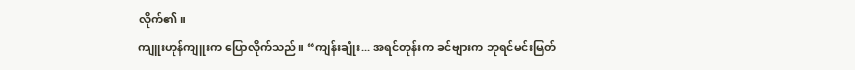လိုက်၏။
ကျူးဟုန်ကျူးက ပြောလိုက်သည်။ “ကျန်းချုံး... အရင်တုန်းက ခင်ဗျားက ဘုရင်မင်းမြတ်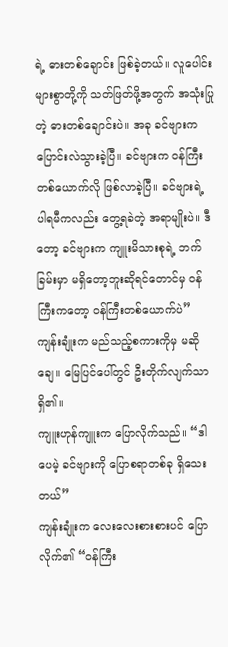ရဲ့ ဓားတစ်ချောင်း ဖြစ်ခဲ့တယ်။ လူပေါင်းများစွာတို့ကို သတ်ဖြတ်ဖို့အတွက် အသုံးပြုတဲ့ ဓားတစ်ချောင်းပဲ။ အခု ခင်ဗျားက ပြောင်းလဲသွားခဲ့ပြီ။ ခင်ဗျားက ဝန်ကြီးတစ်ယောက်လို ဖြစ်လာခဲ့ပြီ။ ခင်ဗျားရဲ့ ပါရမီကလည်း တွေ့ရခဲတဲ့ အရာမျိုးပဲ။ ဒီတော့ ခင်ဗျားက ကျူးမိသားစုရဲ့ ဘက်ခြမ်းမှာ မရှိတော့ဘူးဆိုရင်တောင်မှ ဝန်ကြီးကတော့ ဝန်ကြီးတစ်ယောက်ပဲ”
ကျန်းချုံးက မည်သည့်စကားကိုမှ မဆိုချေ။ မြေပြင်ပေါ်တွင် ဦးတိုက်လျက်သာရှိ၏။
ကျူးဟုန်ကျူးက ပြောလိုက်သည်။ “ဒါပေမဲ့ ခင်ဗျားကို ပြောစရာတစ်ခု ရှိသေးတယ်”
ကျန်းချုံးက လေးလေးစားစားပင် ပြောလိုက်၏ “ဝန်ကြီး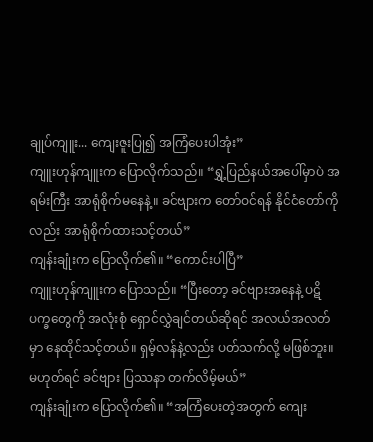ချုပ်ကျူး... ကျေးဇူးပြု၍ အကြံပေးပါအုံး”
ကျူးဟုန်ကျူးက ပြောလိုက်သည်။ “ရွှဲ့ပြည်နယ်အပေါ်မှာပဲ အရမ်းကြီး အာရုံစိုက်မနေနဲ့။ ခင်ဗျားက တော်ဝင်ရန် နိုင်ငံတော်ကိုလည်း အာရုံစိုက်ထားသင့်တယ်”
ကျန်းချုံးက ပြောလိုက်၏။ “ကောင်းပါပြီ”
ကျူးဟုန်ကျူးက ပြောသည်။ “ပြီးတော့ ခင်ဗျားအနေနဲ့ ပဋိပက္ခတွေကို အလုံးစုံ ရှောင်လွှဲချင်တယ်ဆိုရင် အလယ်အလတ်မှာ နေထိုင်သင့်တယ်။ ရှမ့်လန်နဲ့လည်း ပတ်သက်လို့ မဖြစ်ဘူး။ မဟုတ်ရင် ခင်ဗျား ပြဿနာ တက်လိမ့်မယ်”
ကျန်းချုံးက ပြောလိုက်၏။ “အကြံပေးတဲ့အတွက် ကျေး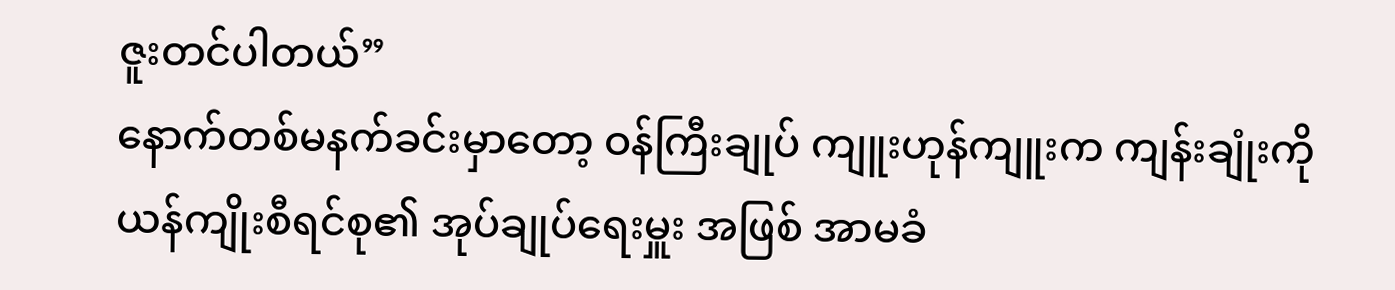ဇူးတင်ပါတယ်”
နောက်တစ်မနက်ခင်းမှာတော့ ဝန်ကြီးချုပ် ကျူးဟုန်ကျူးက ကျန်းချုံးကို ယန်ကျိုးစီရင်စု၏ အုပ်ချုပ်ရေးမှူး အဖြစ် အာမခံ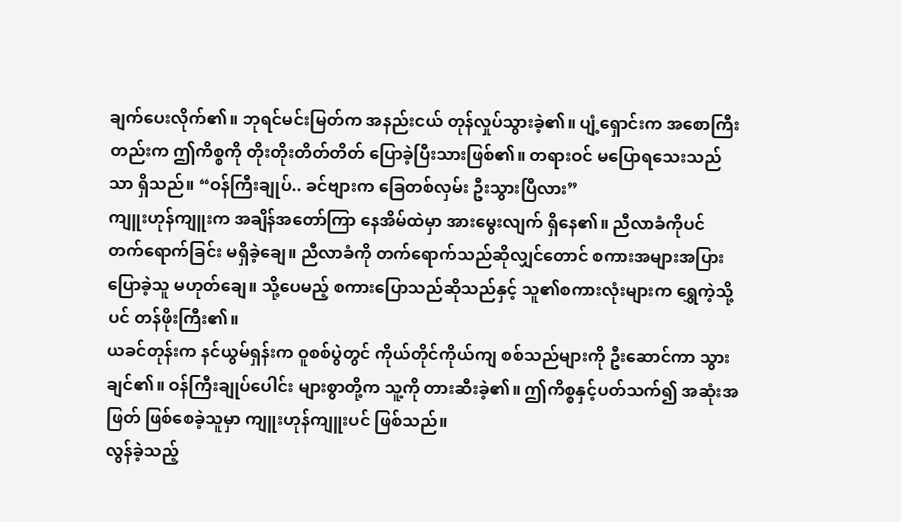ချက်ပေးလိုက်၏။ ဘုရင်မင်းမြတ်က အနည်းငယ် တုန်လှုပ်သွားခဲ့၏။ ပျံ့ရှောင်းက အစောကြီး တည်းက ဤကိစ္စကို တိုးတိုးတိတ်တိတ် ပြောခဲ့ပြီးသားဖြစ်၏။ တရားဝင် မပြောရသေးသည်သာ ရှိသည်။ “ဝန်ကြီးချုပ်.. ခင်ဗျားက ခြေတစ်လှမ်း ဦးသွားပြီလား”
ကျူးဟုန်ကျူးက အချိန်အတော်ကြာ နေအိမ်ထဲမှာ အားမွေးလျက် ရှိနေ၏။ ညီလာခံကိုပင် တက်ရောက်ခြင်း မရှိခဲ့ချေ။ ညီလာခံကို တက်ရောက်သည်ဆိုလျှင်တောင် စကားအများအပြား ပြောခဲ့သူ မဟုတ်ချေ။ သို့ပေမည့် စကားပြောသည်ဆိုသည်နှင့် သူ၏စကားလုံးများက ရွှေကဲ့သို့ပင် တန်ဖိုးကြီး၏။
ယခင်တုန်းက နင်ယွမ်ရှန်းက ဝူစစ်ပွဲတွင် ကိုယ်တိုင်ကိုယ်ကျ စစ်သည်များကို ဦးဆောင်ကာ သွားချင်၏။ ဝန်ကြီးချုပ်ပေါင်း များစွာတို့က သူ့ကို တားဆီးခဲ့၏။ ဤကိစ္စနှင့်ပတ်သက်၍ အဆုံးအဖြတ် ဖြစ်စေခဲ့သူမှာ ကျူးဟုန်ကျူးပင် ဖြစ်သည်။
လွန်ခဲ့သည့်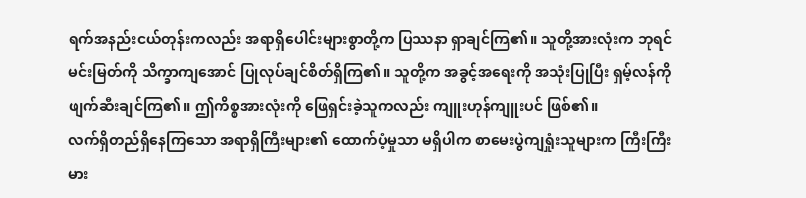ရက်အနည်းငယ်တုန်းကလည်း အရာရှိပေါင်းများစွာတို့က ပြဿနာ ရှာချင်ကြ၏။ သူတို့အားလုံးက ဘုရင်မင်းမြတ်ကို သိက္ခာကျအောင် ပြုလုပ်ချင်စိတ်ရှိကြ၏။ သူတို့က အခွင့်အရေးကို အသုံးပြုပြီး ရှမ့်လန်ကို ဖျက်ဆီးချင်ကြ၏။ ဤကိစ္စအားလုံးကို ဖြေရှင်းခဲ့သူကလည်း ကျူးဟုန်ကျူးပင် ဖြစ်၏။
လက်ရှိတည်ရှိနေကြသော အရာရှိကြီးများ၏ ထောက်ပံ့မှုသာ မရှိပါက စာမေးပွဲကျရှုံးသူများက ကြီးကြီးမား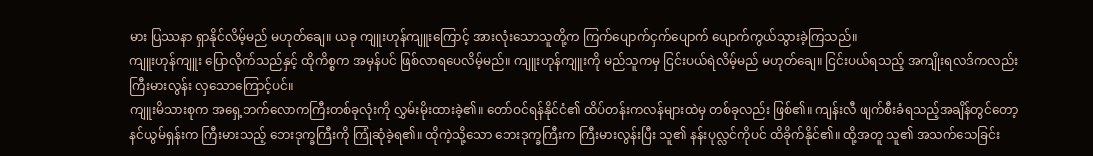မား ပြဿနာ ရှာနိုင်လိမ့်မည် မဟုတ်ချေ။ ယခု ကျူးဟုန်ကျူးကြောင့် အားလုံးသောသူတို့က ကြက်ပျောက်ငှက်ပျောက် ပျောက်ကွယ်သွားခဲ့ကြသည်။
ကျူးဟုန်ကျူး ပြောလိုက်သည်နှင့် ထိုကိစ္စက အမှန်ပင် ဖြစ်လာရပေလိမ့်မည်။ ကျူးဟုန်ကျူးကို မည်သူကမှ ငြင်းပယ်ရဲလိမ့်မည် မဟုတ်ချေ။ ငြင်းပယ်ရသည့် အကျိုးရလဒ်ကလည်း ကြီးမားလွန်း လှသောကြောင့်ပင်။
ကျူးမိသားစုက အရှေ့ဘက်လောကကြီးတစ်ခုလုံးကို လွှမ်းမိုးထားခဲ့၏။ တော်ဝင်ရန်နိုင်ငံ၏ ထိပ်တန်းကလန်များထဲမှ တစ်ခုလည်း ဖြစ်၏။ ကျန်းလီ ဖျက်စီးခံရသည့်အချိန်တွင်တော့ နင်ယွမ်ရှန်းက ကြီးမားသည့် ဘေးဒုက္ခကြီးကို ကြုံဆုံခဲ့ရ၏။ ထိုကဲ့သို့သော ဘေးဒုက္ခကြီးက ကြီးမားလွန်းပြီး သူ၏ နန်းပုလ္လင်ကိုပင် ထိခိုက်နိုင်၏။ ထို့အတူ သူ၏ အသက်သေခြင်း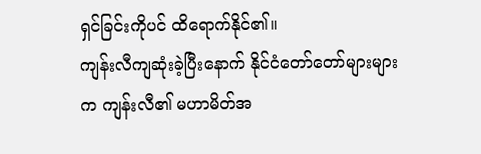ရှင်ခြင်းကိုပင် ထိရောက်နိုင်၏။
ကျန်းလီကျဆုံးခဲ့ပြီးနောက် နိုင်ငံတော်တော်များများက ကျန်းလီ၏ မဟာမိတ်အ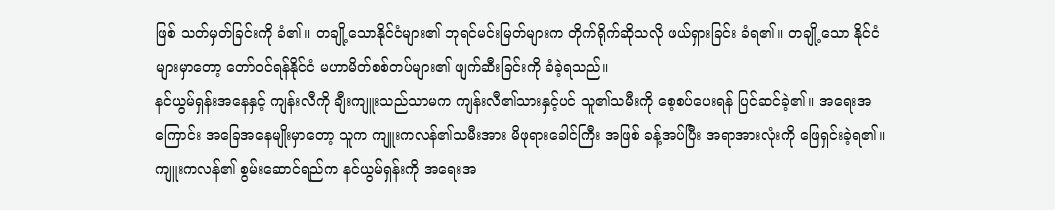ဖြစ် သတ်မှတ်ခြင်းကို ခံ၏။ တချို့သောနိုင်ငံများ၏ ဘုရင်မင်းမြတ်များက တိုက်ရိုက်ဆိုသလို ဖယ်ရှားခြင်း ခံရ၏။ တချို့သော နိုင်ငံများမှာတော့ တော်ဝင်ရန်နိုင်ငံ မဟာမိတ်စစ်တပ်များ၏ ဖျက်ဆီးခြင်းကို ခံခဲ့ရသည်။
နင်ယွမ်ရှန်းအနေနှင့် ကျန်းလီကို ချီးကျူးသည်သာမက ကျန်းလီ၏သားနှင့်ပင် သူ၏သမီးကို စေ့စပ်ပေးရန် ပြင်ဆင်ခဲ့၏။ အရေးအကြောင်း အခြေအနေမျိုးမှာတော့ သူက ကျူးကလန်၏သမီးအား မိဖုရားခေါင်ကြီး အဖြစ် ခန့်အပ်ပြီး အရာအားလုံးကို ဖြေရှင်းခဲ့ရ၏။ ကျူးကလန်၏ စွမ်းဆောင်ရည်က နင်ယွမ်ရှန်းကို အရေးအ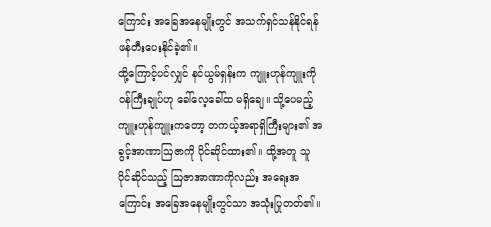ကြောင်း အခြေအနေမျိုးတွင် အသက်ရှင်သန်နိုင်ရန် ဖန်တီးပေးနိုင်ခဲ့၏။
ထို့ကြောင့်ပင်လျှင် နင်ယွမ်ရှန်းက ကျူးဟုန်ကျူးကို ဝန်ကြီးချုပ်ဟု ခေါ်လေ့ခေါ်ထ မရှိချေ။ သို့ပေမည့် ကျူးဟုန်ကျူးကတော့ တကယ့်အရာရှိကြီးများ၏ အခွင့်အာဏာဩဇာကို ပိုင်ဆိုင်ထား၏။ ထို့အတူ သူ ပိုင်ဆိုင်သည့် ဩဇာအာဏာကိုလည်း အရေးအကြောင်း အခြေအနေမျိုးတွင်သာ အသုံးပြုတတ်၏။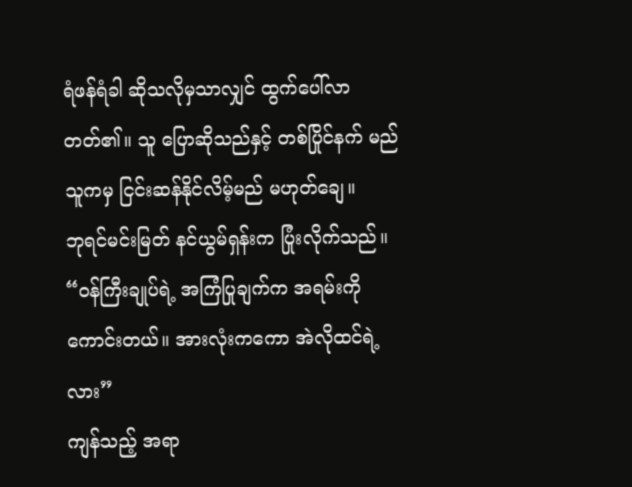ရံဖန်ရံခါ ဆိုသလိုမှသာလျှင် ထွက်ပေါ်လာတတ်၏။ သူ ပြောဆိုသည်နှင့် တစ်ပြိုင်နက် မည်သူကမှ ငြင်းဆန်နိုင်လိမ့်မည် မဟုတ်ချေ။
ဘုရင်မင်းမြတ် နင်ယွမ်ရှန်းက ပြုံးလိုက်သည်။ “ဝန်ကြီးချုပ်ရဲ့ အကြံပြုချက်က အရမ်းကို ကောင်းတယ်။ အားလုံးကကော အဲလိုထင်ရဲ့လား”
ကျန်သည့် အရာ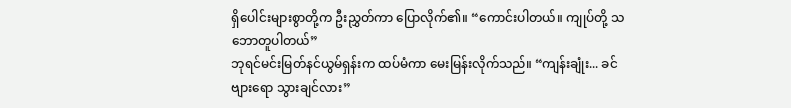ရှိပေါင်းများစွာတို့က ဦးညွှတ်ကာ ပြောလိုက်၏။ “ကောင်းပါတယ်။ ကျုပ်တို့ သဘောတူပါတယ်”
ဘုရင်မင်းမြတ်နင်ယွမ်ရှန်းက ထပ်မံကာ မေးမြန်းလိုက်သည်။ “ကျန်းချုံး... ခင်ဗျားရော သွားချင်လား”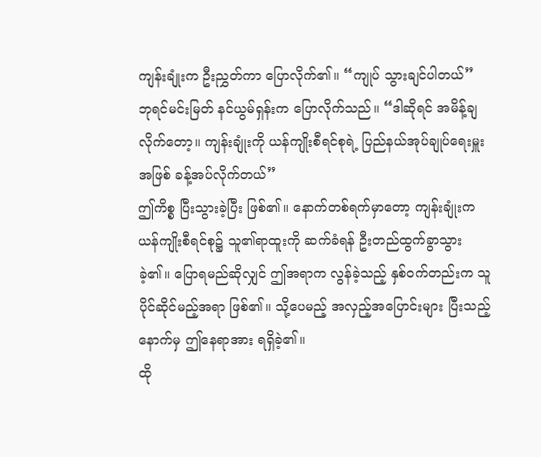ကျန်းချုံးက ဦးညွှတ်ကာ ပြောလိုက်၏။ “ကျုပ် သွားချင်ပါတယ်”
ဘုရင်မင်းမြတ် နင်ယွမ်ရှန်းက ပြောလိုက်သည်။ “ဒါဆိုရင် အမိန့်ချလိုက်တော့။ ကျန်းချုံးကို ယန်ကျိုးစီရင်စုရဲ့ ပြည်နယ်အုပ်ချုပ်ရေးမှူးအဖြစ် ခန့်အပ်လိုက်တယ်”
ဤကိစ္စ ပြီးသွားခဲ့ပြီး ဖြစ်၏။ နောက်တစ်ရက်မှာတော့ ကျန်းချုံးက ယန်ကျိုးစီရင်စု၌ သူ၏ရာထူးကို ဆက်ခံရန် ဦးတည်ထွက်ခွာသွားခဲ့၏။ ပြောရမည်ဆိုလျှင် ဤအရာက လွန်ခဲ့သည့် နှစ်ဝက်တည်းက သူ ပိုင်ဆိုင်မည့်အရာ ဖြစ်၏။ သို့ပေမည့် အလှည့်အပြောင်းများ ပြီးသည့်နောက်မှ ဤနေရာအား ရရှိခဲ့၏။
ထို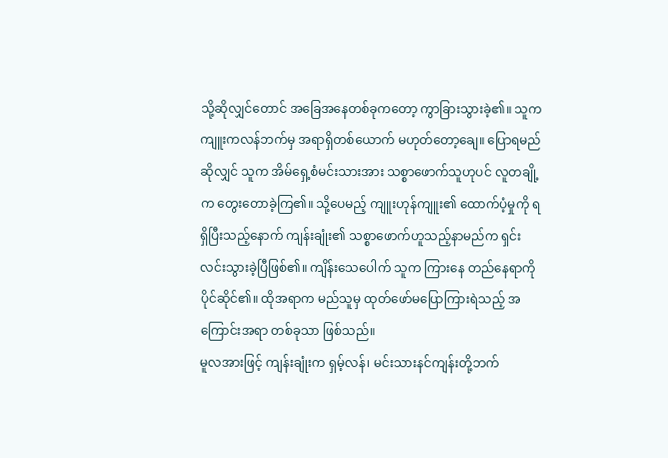သို့ဆိုလျှင်တောင် အခြေအနေတစ်ခုကတော့ ကွာခြားသွားခဲ့၏။ သူက ကျူးကလန်ဘက်မှ အရာရှိတစ်ယောက် မဟုတ်တော့ချေ။ ပြောရမည်ဆိုလျှင် သူက အိမ်ရှေ့စံမင်းသားအား သစ္စာဖောက်သူဟုပင် လူတချို့က တွေးတောခဲ့ကြ၏။ သို့ပေမည့် ကျူးဟုန်ကျူး၏ ထောက်ပံ့မှုကို ရရှိပြီးသည့်နောက် ကျန်းချုံး၏ သစ္စာဖောက်ဟူသည့်နာမည်က ရှင်းလင်းသွားခဲ့ပြီဖြစ်၏။ ကျိန်းသေပေါက် သူက ကြားနေ တည်နေရာကို ပိုင်ဆိုင်၏။ ထိုအရာက မည်သူမှ ထုတ်ဖော်မပြောကြားရဲသည့် အကြောင်းအရာ တစ်ခုသာ ဖြစ်သည်။
မူလအားဖြင့် ကျန်းချုံးက ရှမ့်လန်၊ မင်းသားနင်ကျန်းတို့ဘက်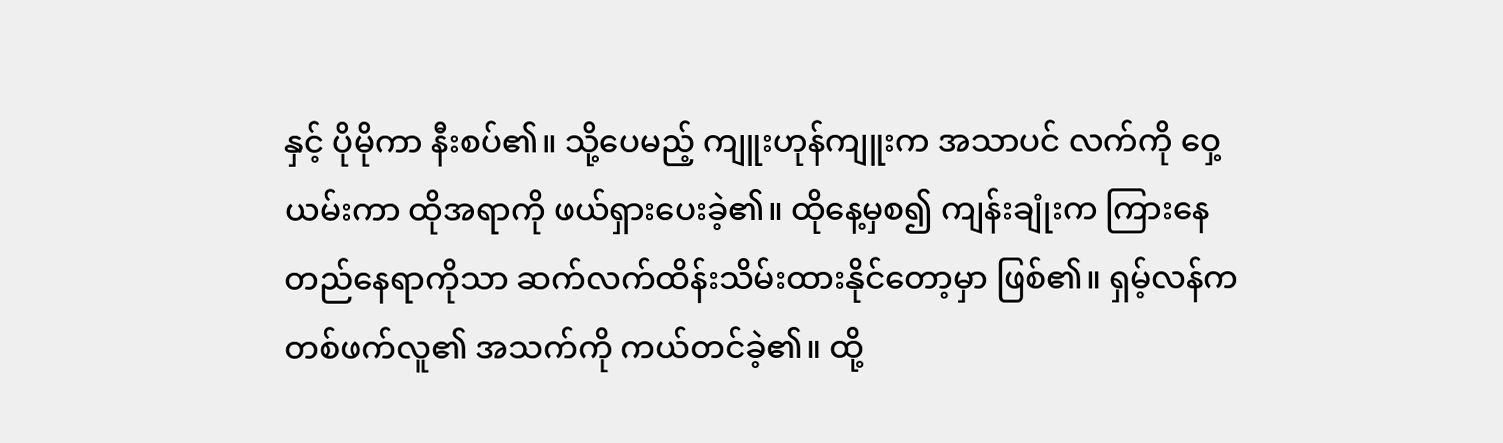နှင့် ပိုမိုကာ နီးစပ်၏။ သို့ပေမည့် ကျူးဟုန်ကျူးက အသာပင် လက်ကို ဝှေ့ယမ်းကာ ထိုအရာကို ဖယ်ရှားပေးခဲ့၏။ ထိုနေ့မှစ၍ ကျန်းချုံးက ကြားနေတည်နေရာကိုသာ ဆက်လက်ထိန်းသိမ်းထားနိုင်တော့မှာ ဖြစ်၏။ ရှမ့်လန်က တစ်ဖက်လူ၏ အသက်ကို ကယ်တင်ခဲ့၏။ ထို့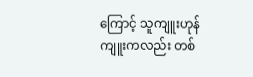ကြောင့် သူကျူးဟုန်ကျူးကလည်း တစ်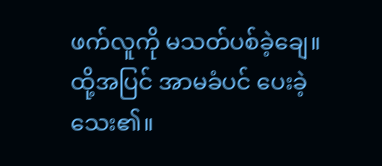ဖက်လူကို မသတ်ပစ်ခဲ့ချေ။ ထို့အပြင် အာမခံပင် ပေးခဲ့သေး၏။